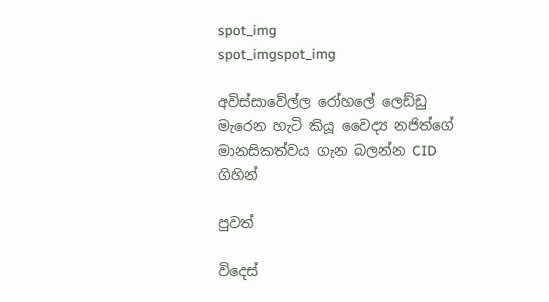spot_img
spot_imgspot_img

අවිස්සාවේල්ල රෝහලේ ලෙඩ්ඩු මැරෙන හැටි කියූ වෛද්‍ය නජිත්ගේ මානසිකත්වය ගැන බලන්න CID ගිහින්

පුවත්

විදෙස්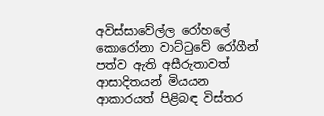අවිස්සාවේල්ල රෝහලේ කොරෝනා වාට්ටුවේ රෝගීන් පත්ව ඇති අසීරුතාවත් ආසාදිතයන් මියයන ආකාරයත් පිළිබඳ විස්තර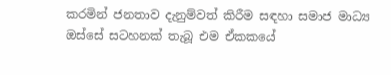කරමින් ජනතාව දැනුම්වත් කිරීම සඳහා සමාජ මාධ්‍ය ඔස්සේ සටහනක් තැබූ එම ඒකකයේ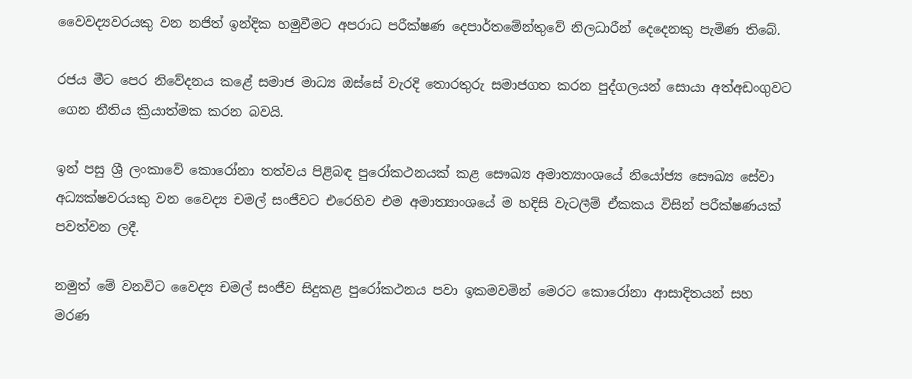වෛවද්‍යවරයකු වන නජිත් ඉන්දික හමුවීමට අපරාධ පරීක්ෂණ දෙපාර්තමේන්තුවේ නිලධාරීන් දෙදෙනකු පැමිණ තිබේ.

රජය මීට පෙර නිවේදනය කළේ සමාජ මාධ්‍ය ඔස්සේ වැරදි තොරතුරු සමාජගත කරන පුද්ගලයන් සොයා අත්අඩංගුවට ගෙන නීතිය ක්‍රියාත්මක කරන බවයි.

ඉන් පසු ශ්‍රී ලංකාවේ කොරෝනා තත්වය පිළිබඳ පුරෝකථනයක් කළ ‍සෞඛ්‍ය අමාත්‍යාංශයේ නියෝජ්‍ය සෞඛ්‍ය සේවා අධ්‍යක්ෂවරයකු වන වෛද්‍ය චමල් සංජීවට එරෙහිව එම අමාත්‍යාංශයේ ම හදිසි වැටලීම් ඒකකය විසින් පරීක්ෂණයක් පවත්වන ලදී.

නමුත් මේ වනවිට වෛද්‍ය චමල් සංජීව සිදුකළ පුරෝකථනය පවා ඉකමවමින් මෙරට කොරෝනා ආසාදිතයන් සහ මරණ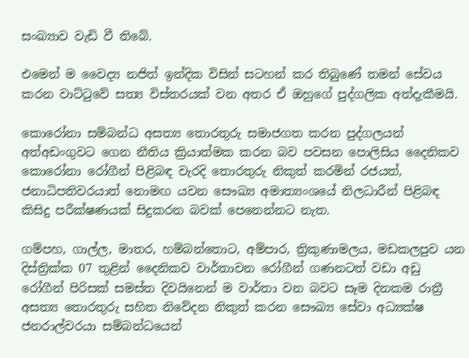සංඛ්‍යාව වැඩි වී තිබේ.

එමෙන් ම වෛද්‍ය නජිත් ඉන්දික විසින් සටහන් කර තිබුණේ තමන් සේවය කරන වාට්ටුවේ සත්‍ය විස්තරයක් වන අතර ඒ ඔහුගේ පුද්ගලික අත්දැකීමයි.

කොරෝනා සම්බන්ධ අසත්‍ය තොරතුරු සමාජගත කරන පුද්ගලයන් අත්අඩංගුවට ගෙන නීතිය ක්‍රියාත්මක කරන බව පවසන පොලිසිය දෛනිකව කොරෝනා රෝගීන් පිළිබඳ වැරදි තොරතුරු නිකුත් කරමින් රජයත්, ජනාධිපතිවරයාත් නොමඟ යවන සෞඛ්‍ය අමාත්‍යංශයේ නිලධාරීන් පිළිබඳ කිසිදු පරීක්ෂණයක් සිදුකරන බවක් පෙනෙන්නට නැත.

ගම්පහ, ගාල්ල, මාතර, හම්බන්තොට, අම්පාර, ත්‍රිකුණාමලය, මඩකලපුව යන දිස්ත්‍රික්ක 07 තුළින් දෛනිකව වාර්තාවන රෝගීන් ගණනටත් වඩා අඩු රෝගීන් පිරිසක් සමස්ත දිවයිනෙන් ම වාර්තා වන බවට සෑම දිනකම රාත්‍රී අසත්‍ය තොරතුරු සහිත නිවේදන නිකුත් කරන සෞඛ්‍ය සේවා අධ්‍යක්ෂ ජනරාල්වරයා සම්බන්ධයෙන්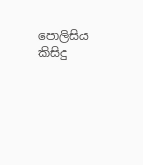පොලිසිය කිසිදු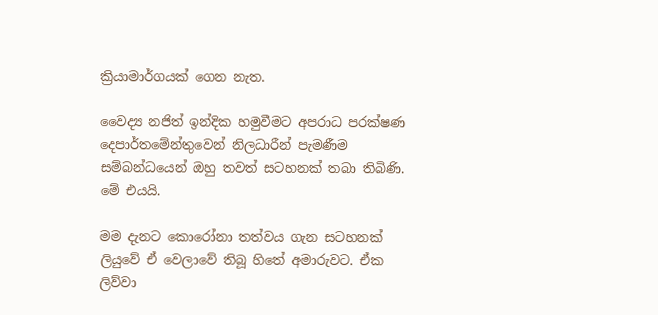ක්‍රියාමාර්ගයක් ගෙන නැත.

වෛද්‍ය නජිත් ඉන්දික හමුවීමට අපරාධ පරක්ෂණ දෙපාර්තමේන්තුවෙන් නිලධාරීන් පැමණීම සම්බන්ධයෙන් ඔහු තවත් සටහනක් තබා තිබිණි. මේ එයයි.

මම දැනට කොරෝනා තත්වය ගැන සටහනක් ලියුවේ ඒ වෙලාවේ තිබූ හිතේ අමාරුවට. ඒක ලිව්වා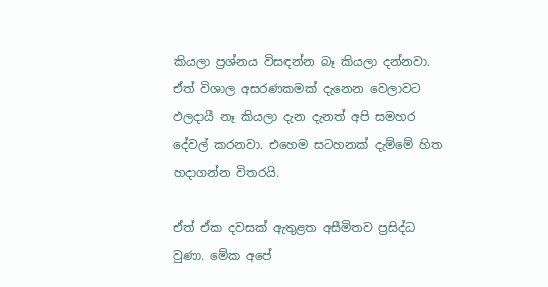කියලා ප්‍රශ්නය විසඳන්න බෑ කියලා දන්නවා. ඒත් විශාල අසරණකමක් දැනෙන වෙලාවට ඵලදායී නෑ කියලා දැන දැනත් අපි සමහර දේවල් කරනවා. එහෙම සටහනක් දැම්මේ හිත හදාගන්න විතරයි.

ඒත් ඒක දවසක් ඇතුළත අසීමිතව ප්‍රසිද්ධ වුණා. මේක අපේ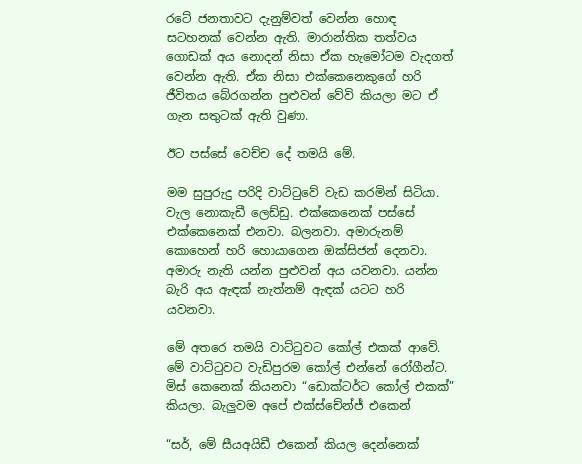රටේ ජනතාවට දැනුම්වත් වෙන්න හොඳ සටහනක් වෙන්න ඇති. මාරාන්තික තත්වය ගොඩක් අය නොදන් නිසා ඒක හැමෝටම වැදගත් වෙන්න ඇති. ඒක නිසා එක්කෙනෙකුගේ හරි ජීවිතය බේරගන්න පුළුවන් වේවි කියලා මට ඒ ගැන සතුටක් ඇති වුණා.

ඊට පස්සේ වෙච්ච දේ තමයි මේ.

මම සුපුරුදු පරිදි වාට්ටුවේ වැඩ කරමින් සිටියා. වැල නොකැඩී ලෙඩ්ඩු. එක්කෙනෙක් පස්සේ එක්කෙනෙක් එනවා. බලනවා. අමාරුනම් කොහෙන් හරි හොයාගෙන ඔක්සිජන් දෙනවා. අමාරු නැති යන්න පුළුවන් අය යවනවා. යන්න බැරි අය ඇඳක් නැත්නම් ඇඳක් යටට හරි යවනවා.

මේ අතරෙ තමයි වාට්ටුවට කෝල් එකක් ආවේ. මේ වාට්ටුවට වැඩිපුරම කෝල් එන්නේ රෝගීන්ට. මිස් කෙනෙක් කියනවා “ඩොක්ටර්ට කෝල් එකක්” කියලා. බැලුවම අපේ එක්ස්චේන්ජ් එකෙන්

“සර්, මේ සීයඅයිඩී එකෙන් කියල දෙන්නෙක්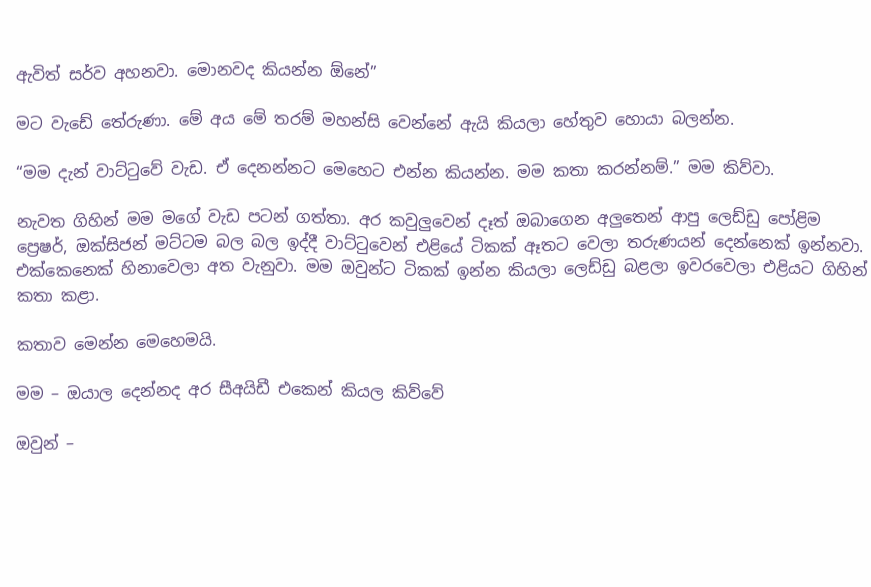ඇවිත් සර්ව අහනවා. මොනවද කියන්න ඕනේ”

මට වැඩේ තේරුණා. මේ අය මේ තරම් මහන්සි වෙන්නේ ඇයි කියලා හේතුව හොයා බලන්න.

“මම දැන් වාට්ටුවේ වැඩ. ඒ දෙනන්නට මෙහෙට එන්න කියන්න. මම කතා කරන්නම්.” මම කිව්වා.

නැවත ගිහින් මම මගේ වැඩ පටන් ගත්තා. අර කවුලුවෙන් දෑත් ඔබාගෙන අලුතෙන් ආපු ලෙඩ්ඩු පෝළිම ප්‍රෙෂර්, ඔක්සිජන් මට්ටම බල බල ඉද්දී වාට්ටුවෙන් එළියේ ටිකක් ඈතට වෙලා තරුණයන් දෙන්නෙක් ඉන්නවා. එක්කෙනෙක් හිනාවෙලා අත වැනුවා. මම ඔවුන්ට ටිකක් ඉන්න කියලා ලෙඩ්ඩු බළලා ඉවරවෙලා එළියට ගිහින් කතා කළා.

කතාව මෙන්න මෙහෙමයි.

මම – ඔයාල දෙන්නද අර සීඅයිඩී එකෙන් කියල කිව්වේ

ඔවුන් –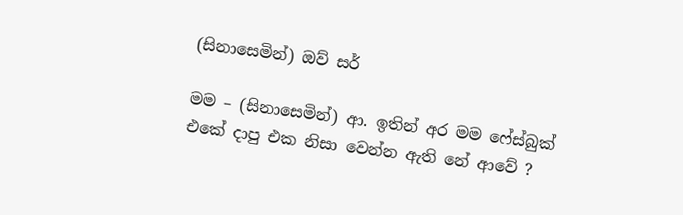(සිනාසෙමින්) ඔව් සර්

මම – (සිනාසෙමින්) ආ. ඉතින් අර මම ෆේස්බුක් එකේ දාපු එක නිසා වෙන්න ඇති නේ ආවේ ?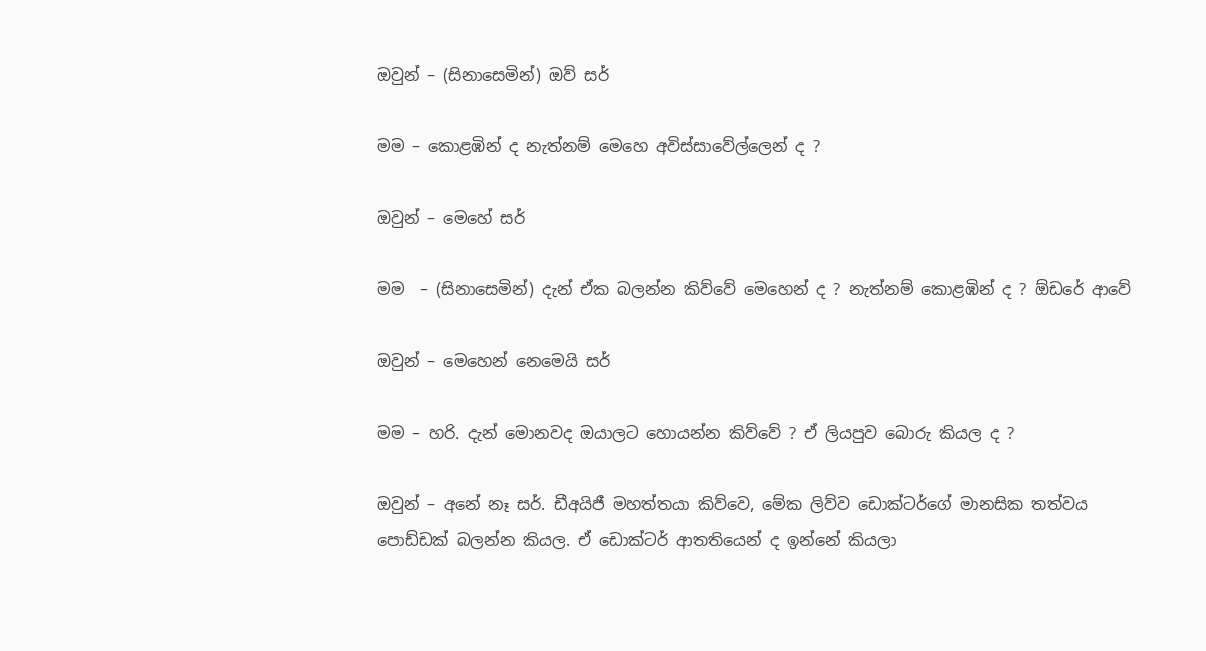ඔවුන් – (සිනාසෙමින්) ඔව් සර්

මම – කොළඹින් ද නැත්නම් මෙහෙ අවිස්සාවේල්ලෙන් ද ?

ඔවුන් – මෙහේ සර්

මම  – (සිනාසෙමින්) දැන් ඒක බලන්න කිව්වේ මෙහෙන් ද ? නැත්නම් කොළඹින් ද ? ඕඩරේ ආවේ

ඔවුන් – මෙහෙන් නෙමෙයි සර්

මම – හරි. දැන් මොනවද ඔයාලට හොයන්න කිව්වේ ? ඒ ලියපුව බොරු කියල ද ?

ඔවුන් – අනේ නෑ සර්. ඩීඅයිජී මහත්තයා කිව්වෙ, මේක ලිව්ව ඩොක්ටර්ගේ මානසික තත්වය පොඩ්ඩක් බලන්න කියල. ඒ ඩොක්ටර් ආතතියෙන් ද ඉන්නේ කියලා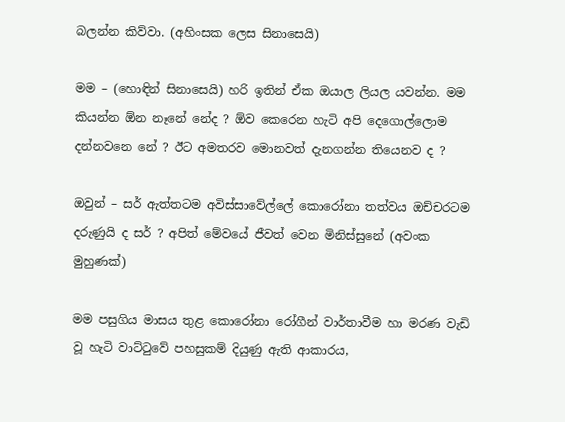බලන්න කිව්වා. (අහිංසක ලෙස සිනාසෙයි)

මම – (හොඳින් සිනාසෙයි) හරි ඉතින් ඒක ඔයාල ලියල යවන්න. මම කියන්න ඕන නෑනේ නේද ? ඕව කෙරෙන හැටි අපි දෙගොල්ලොම දන්නවනෙ නේ ? ඊට අමතරව මොනවත් දැනගන්න තියෙනව ද ?

ඔවුන් – සර් ඇත්තටම අවිස්සාවේල්ලේ කොරෝනා තත්වය ඔච්චරටම දරුණුයි ද සර් ? අපිත් මේවයේ ජීවත් වෙන මිනිස්සුනේ (අවංක මුහුණක්)

මම පසුගිය මාසය තුළ කොරෝනා රෝගීන් වාර්තාවීම හා මරණ වැඩි වූ හැටි වාට්ටුවේ පහසුකම් දියුණු ඇති ආකාරය,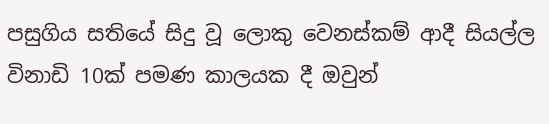පසුගිය සතියේ සිදු වූ ලොකු වෙනස්කම් ආදී සියල්ල විනාඩි 10ක් පමණ කාලයක දී ඔවුන්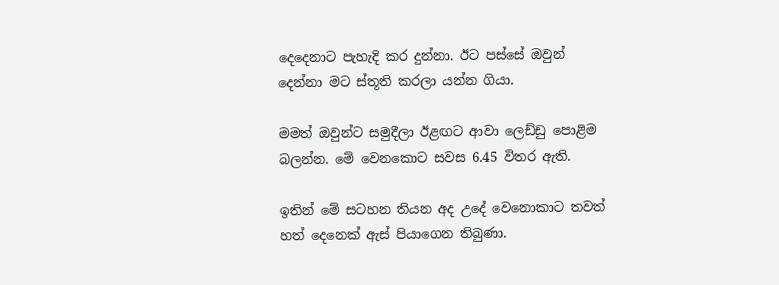දෙදෙනාට පැහැදි කර දුන්නා. ඊට පස්සේ ඔවුන් දෙන්නා මට ස්තූති කරලා යන්න ගියා.

මමත් ඔවුන්ට සමුදීලා ඊළඟට ආවා ලෙඩ්ඩු පොළිම බලන්න. මේ වෙනකොට සවස 6.45 විතර ඇති.

ඉතින් මේ සටහන තියන අද උදේ වෙන‍ොකාට තවත් හත් දෙනෙක් ඇස් පියාගෙන තිබුණා.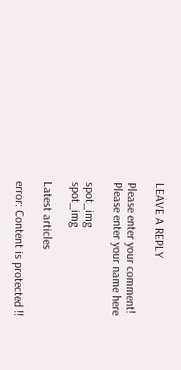LEAVE A REPLY

Please enter your comment!
Please enter your name here

spot_img
spot_img

Latest articles

error: Content is protected !!